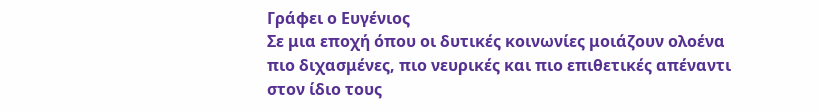Γράφει ο Ευγένιος
Σε μια εποχή όπου οι δυτικές κοινωνίες μοιάζουν ολοένα πιο διχασμένες, πιο νευρικές και πιο επιθετικές απέναντι στον ίδιο τους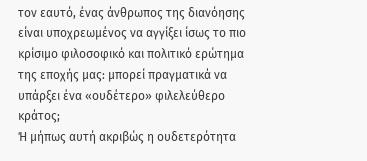τον εαυτό, ένας άνθρωπος της διανόησης είναι υποχρεωμένος να αγγίξει ίσως το πιο κρίσιμο φιλοσοφικό και πολιτικό ερώτημα της εποχής μας: μπορεί πραγματικά να υπάρξει ένα «ουδέτερο» φιλελεύθερο κράτος;
Ή μήπως αυτή ακριβώς η ουδετερότητα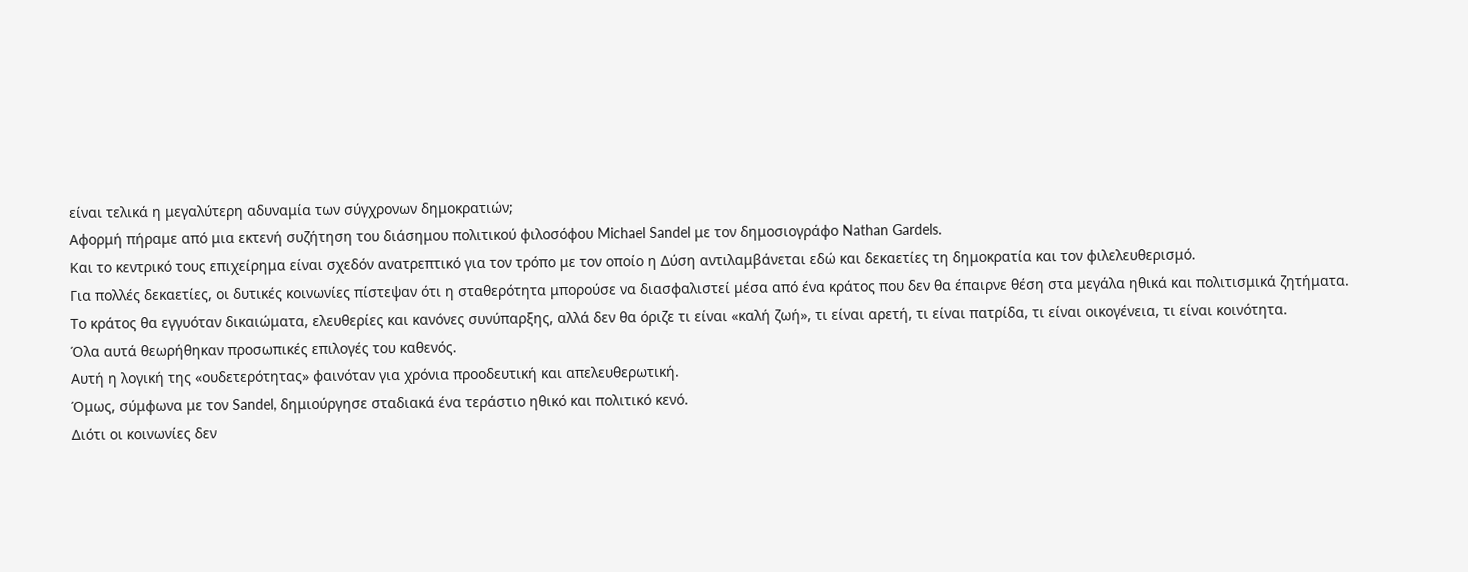είναι τελικά η μεγαλύτερη αδυναμία των σύγχρονων δημοκρατιών;
Αφορμή πήραμε από μια εκτενή συζήτηση του διάσημου πολιτικού φιλοσόφου Michael Sandel με τον δημοσιογράφο Nathan Gardels.
Και το κεντρικό τους επιχείρημα είναι σχεδόν ανατρεπτικό για τον τρόπο με τον οποίο η Δύση αντιλαμβάνεται εδώ και δεκαετίες τη δημοκρατία και τον φιλελευθερισμό.
Για πολλές δεκαετίες, οι δυτικές κοινωνίες πίστεψαν ότι η σταθερότητα μπορούσε να διασφαλιστεί μέσα από ένα κράτος που δεν θα έπαιρνε θέση στα μεγάλα ηθικά και πολιτισμικά ζητήματα.
Το κράτος θα εγγυόταν δικαιώματα, ελευθερίες και κανόνες συνύπαρξης, αλλά δεν θα όριζε τι είναι «καλή ζωή», τι είναι αρετή, τι είναι πατρίδα, τι είναι οικογένεια, τι είναι κοινότητα.
Όλα αυτά θεωρήθηκαν προσωπικές επιλογές του καθενός.
Αυτή η λογική της «ουδετερότητας» φαινόταν για χρόνια προοδευτική και απελευθερωτική.
Όμως, σύμφωνα με τον Sandel, δημιούργησε σταδιακά ένα τεράστιο ηθικό και πολιτικό κενό.
Διότι οι κοινωνίες δεν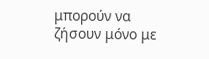μπορούν να ζήσουν μόνο με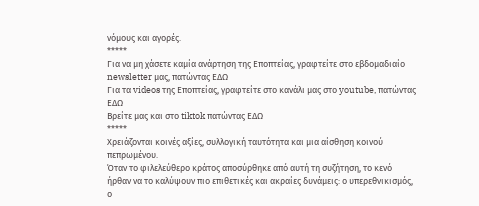νόμους και αγορές.
*****
Για να μη χάσετε καμία ανάρτηση της Εποπτείας, γραφτείτε στο εβδομαδιαίο newsletter μας, πατώντας ΕΔΩ
Για τα videos της Εποπτείας, γραφτείτε στο κανάλι μας στο youtube, πατώντας ΕΔΩ
Βρείτε μας και στο tiktok πατώντας ΕΔΩ
*****
Χρειάζονται κοινές αξίες, συλλογική ταυτότητα και μια αίσθηση κοινού πεπρωμένου.
Όταν το φιλελεύθερο κράτος αποσύρθηκε από αυτή τη συζήτηση, το κενό ήρθαν να το καλύψουν πιο επιθετικές και ακραίες δυνάμεις: ο υπερεθνικισμός, ο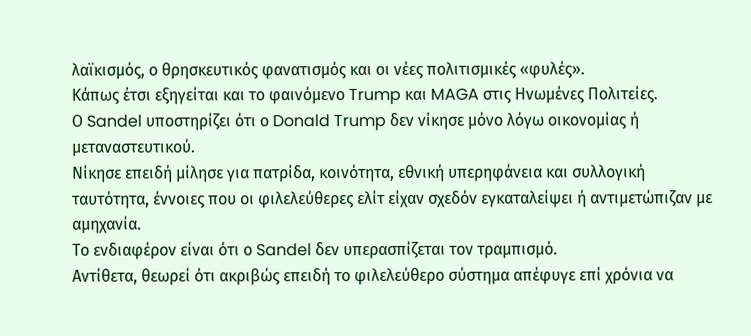λαϊκισμός, ο θρησκευτικός φανατισμός και οι νέες πολιτισμικές «φυλές».
Κάπως έτσι εξηγείται και το φαινόμενο Trump και MAGA στις Ηνωμένες Πολιτείες.
Ο Sandel υποστηρίζει ότι ο Donald Trump δεν νίκησε μόνο λόγω οικονομίας ή μεταναστευτικού.
Νίκησε επειδή μίλησε για πατρίδα, κοινότητα, εθνική υπερηφάνεια και συλλογική ταυτότητα, έννοιες που οι φιλελεύθερες ελίτ είχαν σχεδόν εγκαταλείψει ή αντιμετώπιζαν με αμηχανία.
Το ενδιαφέρον είναι ότι ο Sandel δεν υπερασπίζεται τον τραμπισμό.
Αντίθετα, θεωρεί ότι ακριβώς επειδή το φιλελεύθερο σύστημα απέφυγε επί χρόνια να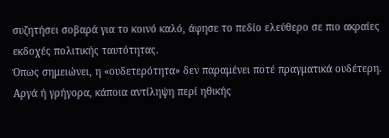συζητήσει σοβαρά για το κοινό καλό, άφησε το πεδίο ελεύθερο σε πιο ακραίες εκδοχές πολιτικής ταυτότητας.
Όπως σημειώνει, η «ουδετερότητα» δεν παραμένει ποτέ πραγματικά ουδέτερη.
Αργά ή γρήγορα, κάποια αντίληψη περί ηθικής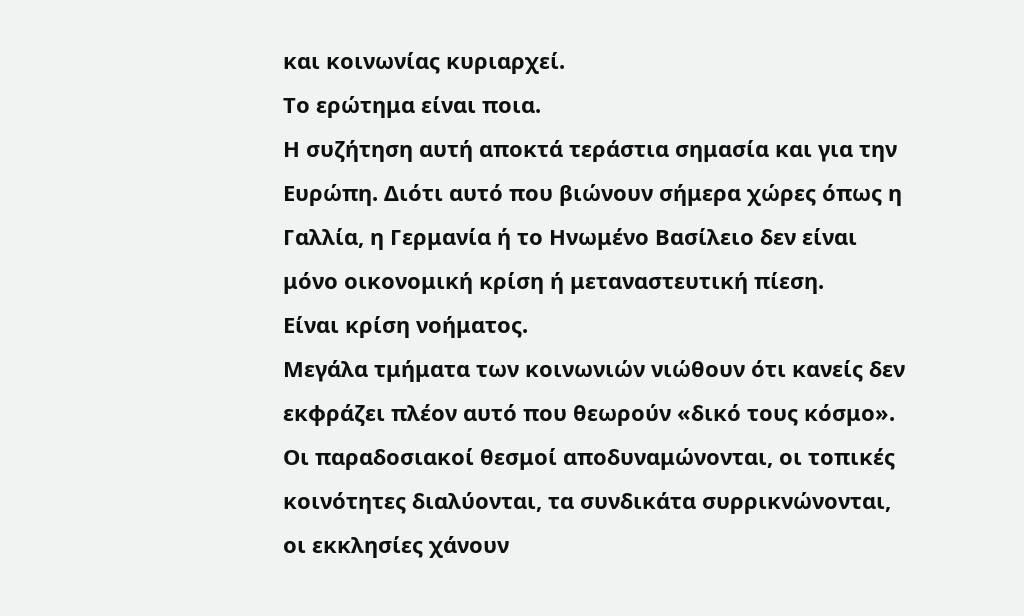και κοινωνίας κυριαρχεί.
Το ερώτημα είναι ποια.
Η συζήτηση αυτή αποκτά τεράστια σημασία και για την Ευρώπη. Διότι αυτό που βιώνουν σήμερα χώρες όπως η Γαλλία, η Γερμανία ή το Ηνωμένο Βασίλειο δεν είναι μόνο οικονομική κρίση ή μεταναστευτική πίεση.
Είναι κρίση νοήματος.
Μεγάλα τμήματα των κοινωνιών νιώθουν ότι κανείς δεν εκφράζει πλέον αυτό που θεωρούν «δικό τους κόσμο».
Οι παραδοσιακοί θεσμοί αποδυναμώνονται, οι τοπικές κοινότητες διαλύονται, τα συνδικάτα συρρικνώνονται, οι εκκλησίες χάνουν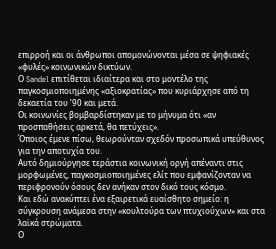επιρροή και οι άνθρωποι απομονώνονται μέσα σε ψηφιακές «φυλές» κοινωνικών δικτύων.
Ο Sandel επιτίθεται ιδιαίτερα και στο μοντέλο της παγκοσμιοποιημένης «αξιοκρατίας» που κυριάρχησε από τη δεκαετία του ’90 και μετά.
Οι κοινωνίες βομβαρδίστηκαν με το μήνυμα ότι «αν προσπαθήσεις αρκετά, θα πετύχεις».
Όποιος έμενε πίσω, θεωρούνταν σχεδόν προσωπικά υπεύθυνος για την αποτυχία του.
Αυτό δημιούργησε τεράστια κοινωνική οργή απέναντι στις μορφωμένες, παγκοσμιοποιημένες ελίτ που εμφανίζονταν να περιφρονούν όσους δεν ανήκαν στον δικό τους κόσμο.
Και εδώ ανακύπτει ένα εξαιρετικά ευαίσθητο σημείο: η σύγκρουση ανάμεσα στην «κουλτούρα των πτυχιούχων» και στα λαϊκά στρώματα.
Ο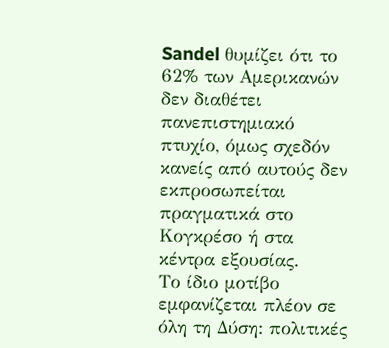Sandel θυμίζει ότι το 62% των Αμερικανών δεν διαθέτει πανεπιστημιακό πτυχίο, όμως σχεδόν κανείς από αυτούς δεν εκπροσωπείται πραγματικά στο Κογκρέσο ή στα κέντρα εξουσίας.
Το ίδιο μοτίβο εμφανίζεται πλέον σε όλη τη Δύση: πολιτικές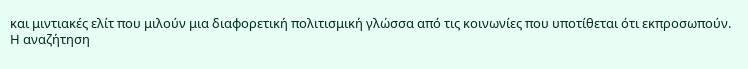και μιντιακές ελίτ που μιλούν μια διαφορετική πολιτισμική γλώσσα από τις κοινωνίες που υποτίθεται ότι εκπροσωπούν.
Η αναζήτηση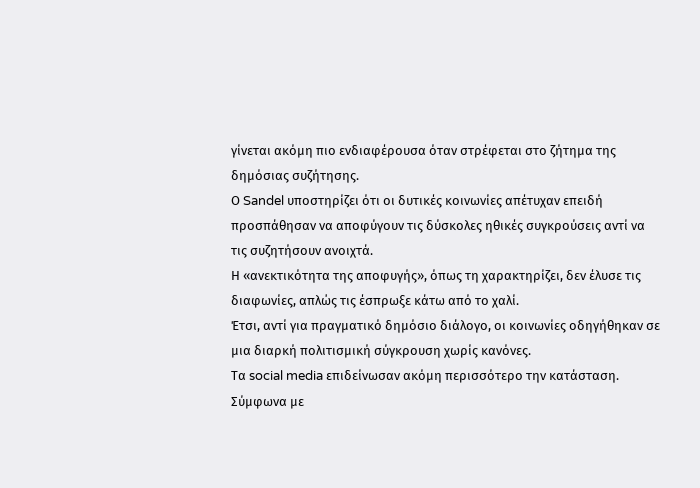γίνεται ακόμη πιο ενδιαφέρουσα όταν στρέφεται στο ζήτημα της δημόσιας συζήτησης.
Ο Sandel υποστηρίζει ότι οι δυτικές κοινωνίες απέτυχαν επειδή προσπάθησαν να αποφύγουν τις δύσκολες ηθικές συγκρούσεις αντί να τις συζητήσουν ανοιχτά.
Η «ανεκτικότητα της αποφυγής», όπως τη χαρακτηρίζει, δεν έλυσε τις διαφωνίες, απλώς τις έσπρωξε κάτω από το χαλί.
Έτσι, αντί για πραγματικό δημόσιο διάλογο, οι κοινωνίες οδηγήθηκαν σε μια διαρκή πολιτισμική σύγκρουση χωρίς κανόνες.
Τα social media επιδείνωσαν ακόμη περισσότερο την κατάσταση.
Σύμφωνα με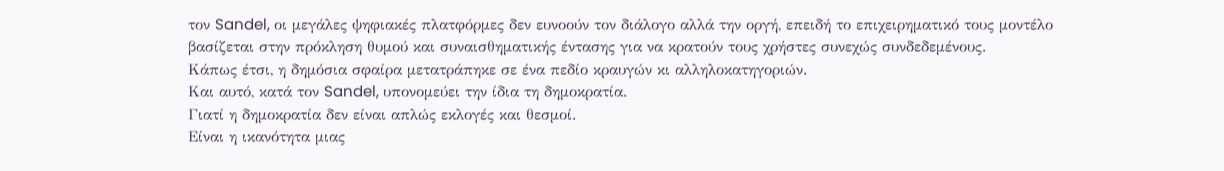τον Sandel, οι μεγάλες ψηφιακές πλατφόρμες δεν ευνοούν τον διάλογο αλλά την οργή, επειδή το επιχειρηματικό τους μοντέλο βασίζεται στην πρόκληση θυμού και συναισθηματικής έντασης για να κρατούν τους χρήστες συνεχώς συνδεδεμένους.
Κάπως έτσι, η δημόσια σφαίρα μετατράπηκε σε ένα πεδίο κραυγών κι αλληλοκατηγοριών.
Και αυτό, κατά τον Sandel, υπονομεύει την ίδια τη δημοκρατία.
Γιατί η δημοκρατία δεν είναι απλώς εκλογές και θεσμοί.
Είναι η ικανότητα μιας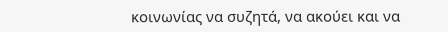κοινωνίας να συζητά, να ακούει και να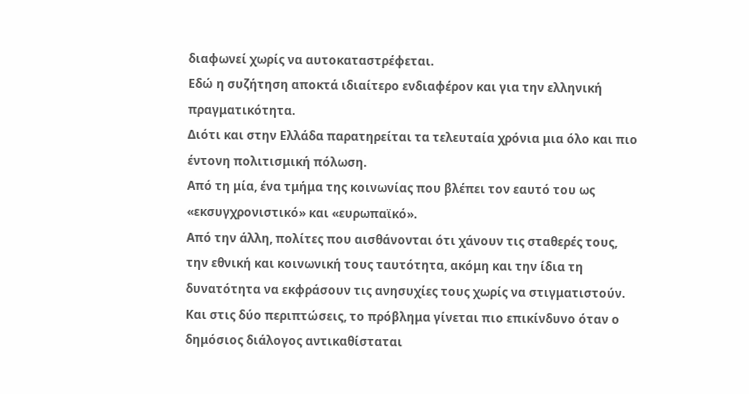διαφωνεί χωρίς να αυτοκαταστρέφεται.
Εδώ η συζήτηση αποκτά ιδιαίτερο ενδιαφέρον και για την ελληνική πραγματικότητα.
Διότι και στην Ελλάδα παρατηρείται τα τελευταία χρόνια μια όλο και πιο έντονη πολιτισμική πόλωση.
Από τη μία, ένα τμήμα της κοινωνίας που βλέπει τον εαυτό του ως «εκσυγχρονιστικό» και «ευρωπαϊκό».
Από την άλλη, πολίτες που αισθάνονται ότι χάνουν τις σταθερές τους, την εθνική και κοινωνική τους ταυτότητα, ακόμη και την ίδια τη δυνατότητα να εκφράσουν τις ανησυχίες τους χωρίς να στιγματιστούν.
Και στις δύο περιπτώσεις, το πρόβλημα γίνεται πιο επικίνδυνο όταν ο δημόσιος διάλογος αντικαθίσταται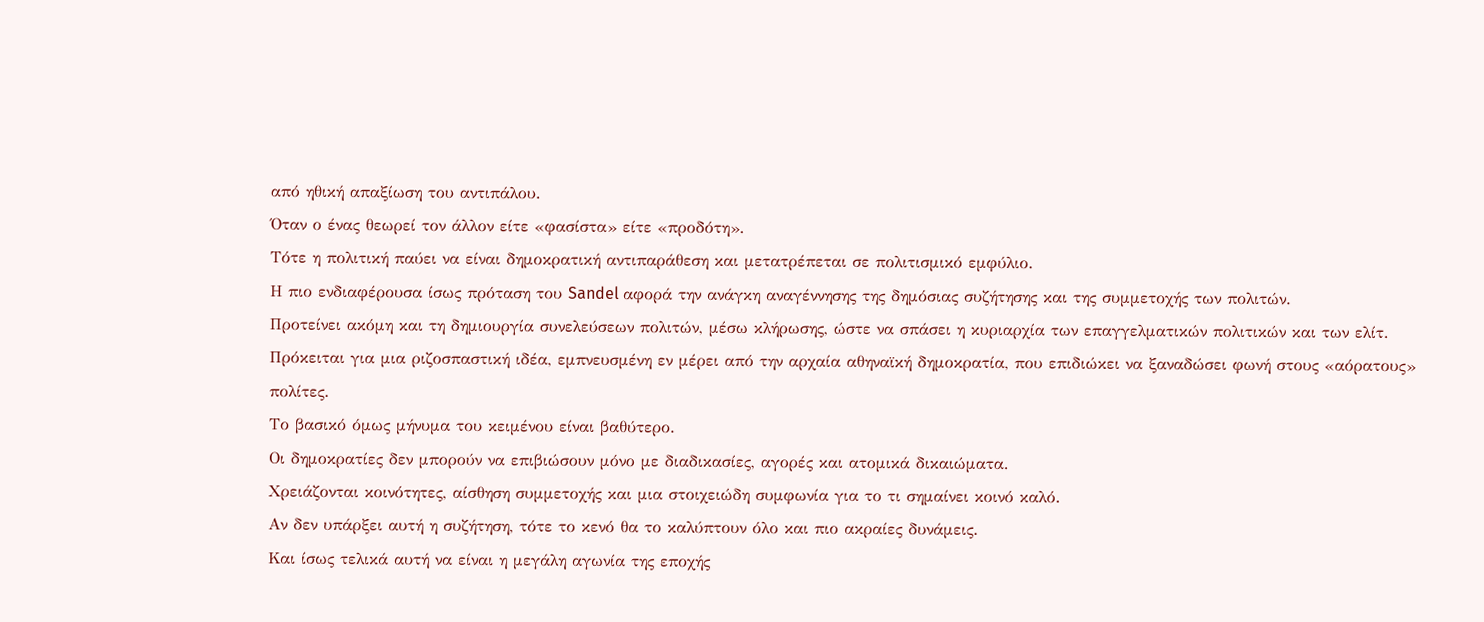από ηθική απαξίωση του αντιπάλου.
Όταν ο ένας θεωρεί τον άλλον είτε «φασίστα» είτε «προδότη».
Τότε η πολιτική παύει να είναι δημοκρατική αντιπαράθεση και μετατρέπεται σε πολιτισμικό εμφύλιο.
Η πιο ενδιαφέρουσα ίσως πρόταση του Sandel αφορά την ανάγκη αναγέννησης της δημόσιας συζήτησης και της συμμετοχής των πολιτών.
Προτείνει ακόμη και τη δημιουργία συνελεύσεων πολιτών, μέσω κλήρωσης, ώστε να σπάσει η κυριαρχία των επαγγελματικών πολιτικών και των ελίτ.
Πρόκειται για μια ριζοσπαστική ιδέα, εμπνευσμένη εν μέρει από την αρχαία αθηναϊκή δημοκρατία, που επιδιώκει να ξαναδώσει φωνή στους «αόρατους» πολίτες.
Το βασικό όμως μήνυμα του κειμένου είναι βαθύτερο.
Οι δημοκρατίες δεν μπορούν να επιβιώσουν μόνο με διαδικασίες, αγορές και ατομικά δικαιώματα.
Χρειάζονται κοινότητες, αίσθηση συμμετοχής και μια στοιχειώδη συμφωνία για το τι σημαίνει κοινό καλό.
Αν δεν υπάρξει αυτή η συζήτηση, τότε το κενό θα το καλύπτουν όλο και πιο ακραίες δυνάμεις.
Και ίσως τελικά αυτή να είναι η μεγάλη αγωνία της εποχής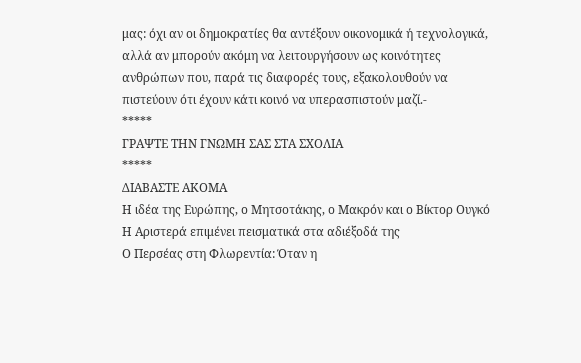μας: όχι αν οι δημοκρατίες θα αντέξουν οικονομικά ή τεχνολογικά, αλλά αν μπορούν ακόμη να λειτουργήσουν ως κοινότητες ανθρώπων που, παρά τις διαφορές τους, εξακολουθούν να πιστεύουν ότι έχουν κάτι κοινό να υπερασπιστούν μαζί.-
*****
ΓΡΑΨΤΕ ΤΗΝ ΓΝΩΜΗ ΣΑΣ ΣΤΑ ΣΧΟΛΙΑ
*****
ΔΙΑΒΑΣΤΕ ΑΚΟΜΑ
Η ιδέα της Ευρώπης, ο Μητσοτάκης, ο Μακρόν και ο Βίκτορ Ουγκό
Η Αριστερά επιμένει πεισματικά στα αδιέξοδά της
Ο Περσέας στη Φλωρεντία: Όταν η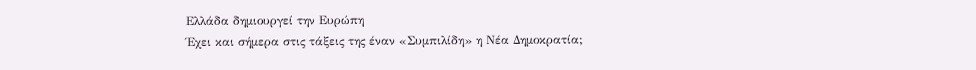Ελλάδα δημιουργεί την Ευρώπη
Έχει και σήμερα στις τάξεις της έναν «Συμπιλίδη» η Νέα Δημοκρατία;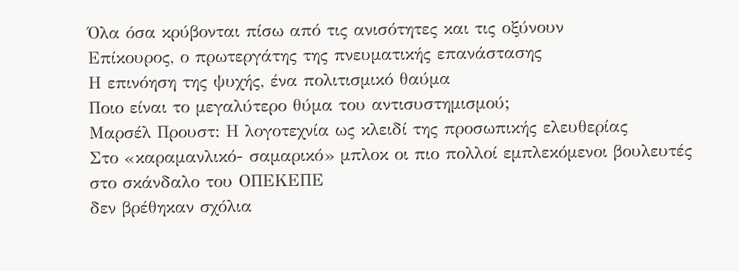Όλα όσα κρύβονται πίσω από τις ανισότητες και τις οξύνουν
Επίκουρος, ο πρωτεργάτης της πνευματικής επανάστασης
Η επινόηση της ψυχής, ένα πολιτισμικό θαύμα
Ποιο είναι το μεγαλύτερο θύμα του αντισυστημισμού;
Μαρσέλ Προυστ: Η λογοτεχνία ως κλειδί της προσωπικής ελευθερίας
Στο «καραμανλικό- σαμαρικό» μπλοκ οι πιο πολλοί εμπλεκόμενοι βουλευτές στο σκάνδαλο του ΟΠΕΚΕΠΕ
δεν βρέθηκαν σχόλια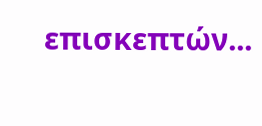επισκεπτών...